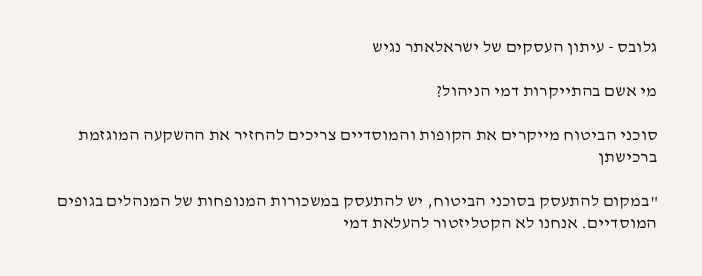גלובס - עיתון העסקים של ישראלאתר נגיש

מי אשם בהתייקרות דמי הניהול?

סוכני הביטוח מייקרים את הקופות והמוסדיים צריכים להחזיר את ההשקעה המוגזמת ברכישתן

"במקום להתעסק בסוכני הביטוח, יש להתעסק במשכורות המנופחות של המנהלים בגופים המוסדיים. אנחנו לא הקטליזטור להעלאת דמי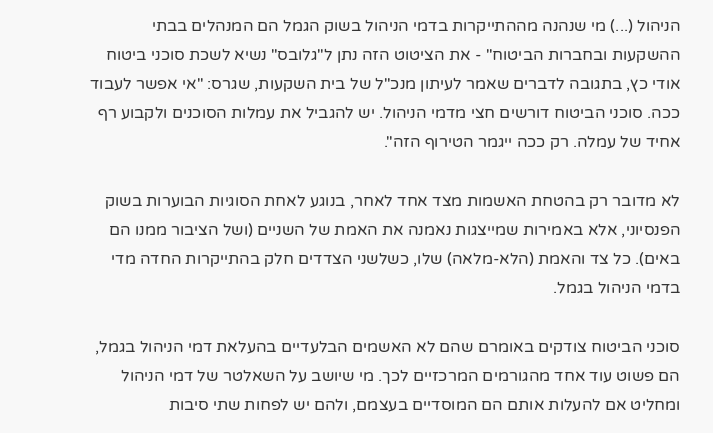הניהול (...) מי שנהנה מההתייקרות בדמי הניהול בשוק הגמל הם המנהלים בבתי ההשקעות ובחברות הביטוח" - את הציטוט הזה נתן ל"גלובס" נשיא לשכת סוכני ביטוח אודי כץ, בתגובה לדברים שאמר לעיתון מנכ"ל של בית השקעות, שגרס: "אי אפשר לעבוד ככה. סוכני הביטוח דורשים חצי מדמי הניהול. יש להגביל את עמלות הסוכנים ולקבוע רף אחיד של עמלה. רק ככה ייגמר הטירוף הזה".

לא מדובר רק בהטחת האשמות מצד אחד לאחר, בנוגע לאחת הסוגיות הבוערות בשוק הפנסיוני, אלא באמירות שמייצגות נאמנה את האמת של השניים (ושל הציבור ממנו הם באים). כל צד והאמת (הלא-מלאה) שלו, כשלשני הצדדים חלק בהתייקרות החדה מדי בדמי הניהול בגמל.

סוכני הביטוח צודקים באומרם שהם לא האשמים הבלעדיים בהעלאת דמי הניהול בגמל, הם פשוט עוד אחד מהגורמים המרכזיים לכך. מי שיושב על השאלטר של דמי הניהול ומחליט אם להעלות אותם הם המוסדיים בעצמם, ולהם יש לפחות שתי סיבות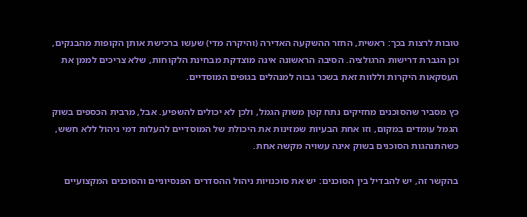טובות לרצות בכך: ראשית, החזר ההשקעה האדירה (והיקרה מדי) שעשו ברכישת אותן הקופות מהבנקים, וכן הגברת דרישות הרגולציה. הסיבה הראשונה אינה מוצדקת מבחינת הלקוחות, שלא צריכים לממן את העסקאות היקרות וללוות זאת בשכר גבוה למנהלים בגופים המוסדיים.

כץ מסביר שהסוכנים מחזיקים נתח קטן משוק הגמל, ולכן לא יכולים להשפיע. אבל, מרבית הכספים בשוק הגמל עומדים במקום, וזו אחת הבעיות שמזינות את היכולת של המוסדיים להעלות דמי ניהול ללא חשש, כשהתנהגות הסוכנים בשוק אינה עשויה מקשה אחת.

בהקשר זה, יש להבדיל בין הסוכנים: יש את סוכנויות ניהול ההסדרים הפנסיוניים והסוכנים המקצועיים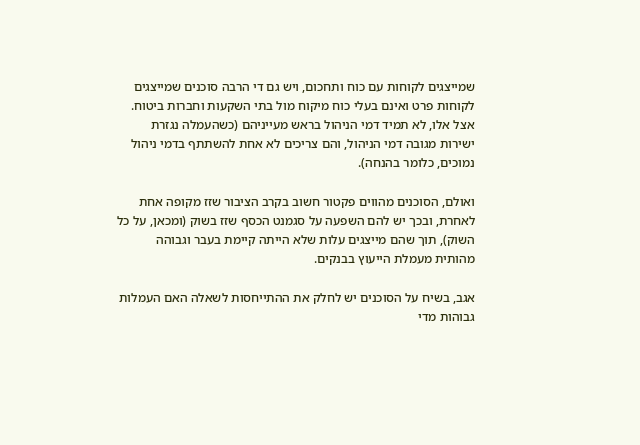שמייצגים לקוחות עם כוח ותחכום, ויש גם די הרבה סוכנים שמייצגים לקוחות פרט ואינם בעלי כוח מיקוח מול בתי השקעות וחברות ביטוח. אצל אלו, לא תמיד דמי הניהול בראש מעייניהם (כשהעמלה נגזרת ישירות מגובה דמי הניהול, והם צריכים לא אחת להשתתף בדמי ניהול נמוכים, כלומר בהנחה).

ואולם, הסוכנים מהווים פקטור חשוב בקרב הציבור שזז מקופה אחת לאחרת, ובכך יש להם השפעה על סגמנט הכסף שזז בשוק (ומכאן, על כל השוק), תוך שהם מייצגים עלות שלא הייתה קיימת בעבר וגבוהה מהותית מעמלת הייעוץ בבנקים.

אגב, בשיח על הסוכנים יש לחלק את ההתייחסות לשאלה האם העמלות גבוהות מדי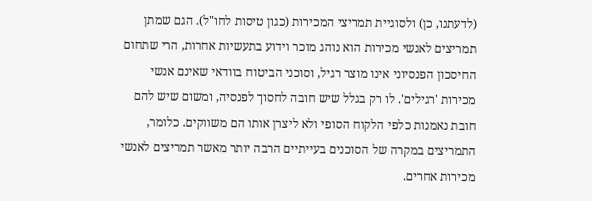(לדעתנו, כן) ולסוגיית תמריצי המכירות (כגון טיסות לחו"ל). הגם שמתן תמריצים לאנשי מכירות הוא נוהג מוכר וידוע בתעשיות אחרות, הרי שתחום החיסכון הפנסיוני אינו מוצר רגיל, וסוכני הביטוח בוודאי שאינם אנשי מכירות 'רגילים'. לו רק בגלל שיש חובה לחסוך לפנסיה, ומשום שיש להם חובת נאמנות כלפי הלקוח הסופי ולא ליצרן אותו הם משווקים. כלומר, התמריצים במקרה של הסוכנים בעייתיים הרבה יותר מאשר תמריצים לאנשי מכירות אחרים.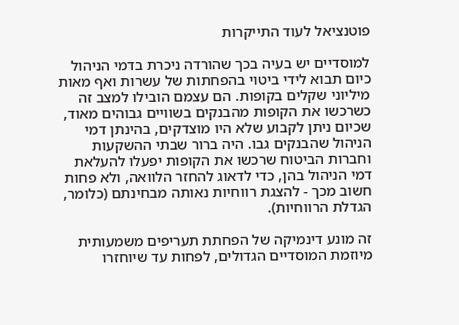פוטנציאל לעוד התייקרות

למוסדיים יש בעיה בכך שהורדה ניכרת בדמי הניהול כיום תבוא לידי ביטוי בהפחתות של עשרות ואף מאות מיליוני שקלים בקופות. הם עצמם הובילו למצב זה כשרכשו את הקופות מהבנקים בשוויים גבוהים מאוד, שכיום ניתן לקבוע שלא היו מוצדקים, בהינתן דמי הניהול שהבנקים גבו. היה ברור שבתי ההשקעות וחברות הביטוח שרכשו את הקופות יפעלו להעלאת דמי הניהול בהן, כדי לדאוג להחזר הלוואה, ולא פחות חשוב מכך - להצגת רווחיות נאותה מבחינתם (כלומר, הגדלת הרווחיות).

זה מונע דינמיקה של הפחתת תעריפים משמעותית מיוזמת המוסדיים הגדולים, לפחות עד שיוחזרו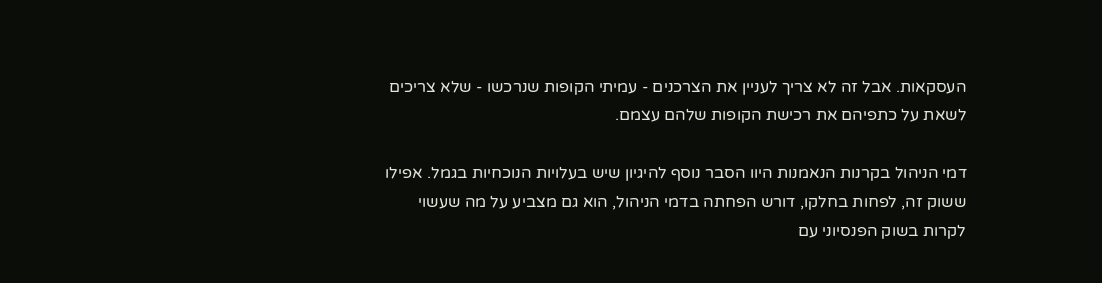העסקאות. אבל זה לא צריך לעניין את הצרכנים - עמיתי הקופות שנרכשו - שלא צריכים לשאת על כתפיהם את רכישת הקופות שלהם עצמם.

דמי הניהול בקרנות הנאמנות היוו הסבר נוסף להיגיון שיש בעלויות הנוכחיות בגמל. אפילו ששוק זה, לפחות בחלקו, דורש הפחתה בדמי הניהול, הוא גם מצביע על מה שעשוי לקרות בשוק הפנסיוני עם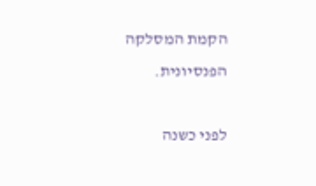הקמת המסלקה הפנסיונית.

לפני כשנה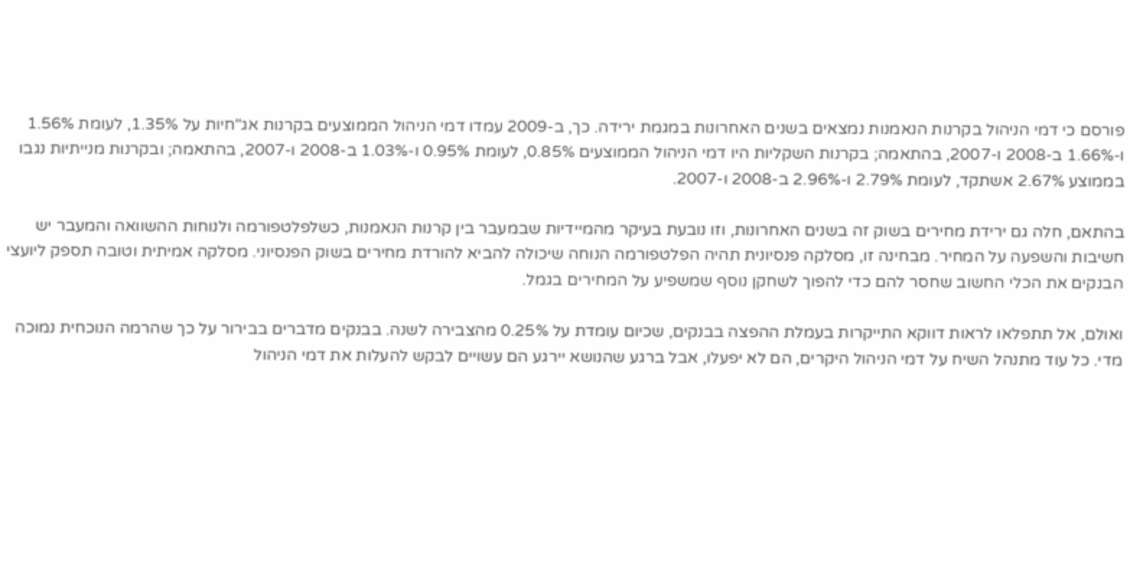פורסם כי דמי הניהול בקרנות הנאמנות נמצאים בשנים האחרונות במגמת ירידה. כך, ב-2009 עמדו דמי הניהול הממוצעים בקרנות אג"חיות על 1.35%, לעומת 1.56% ו-1.66% ב-2008 ו-2007, בהתאמה; בקרנות השקליות היו דמי הניהול הממוצעים 0.85%, לעומת 0.95% ו-1.03% ב-2008 ו-2007, בהתאמה; ובקרנות מנייתיות נגבו בממוצע 2.67% אשתקד, לעומת 2.79% ו-2.96% ב-2008 ו-2007.

בהתאם, חלה גם ירידת מחירים בשוק זה בשנים האחרונות, וזו נובעת בעיקר מהמיידיות שבמעבר בין קרנות הנאמנות, כשלפלטפורמה ולנוחות ההשוואה והמעבר יש חשיבות והשפעה על המחיר. מבחינה זו, מסלקה פנסיונית תהיה הפלטפורמה הנוחה שיכולה להביא להורדת מחירים בשוק הפנסיוני. מסלקה אמיתית וטובה תספק ליועצי הבנקים את הכלי החשוב שחסר להם כדי להפוך לשחקן נוסף שמשפיע על המחירים בגמל.

ואולם, אל תתפלאו לראות דווקא התייקרות בעמלת ההפצה בבנקים, שכיום עומדת על 0.25% מהצבירה לשנה. בבנקים מדברים בבירור על כך שהרמה הנוכחית נמוכה מדי. כל עוד מתנהל השיח על דמי הניהול היקרים, הם לא יפעלו, אבל ברגע שהנושא יירגע הם עשויים לבקש להעלות את דמי הניהול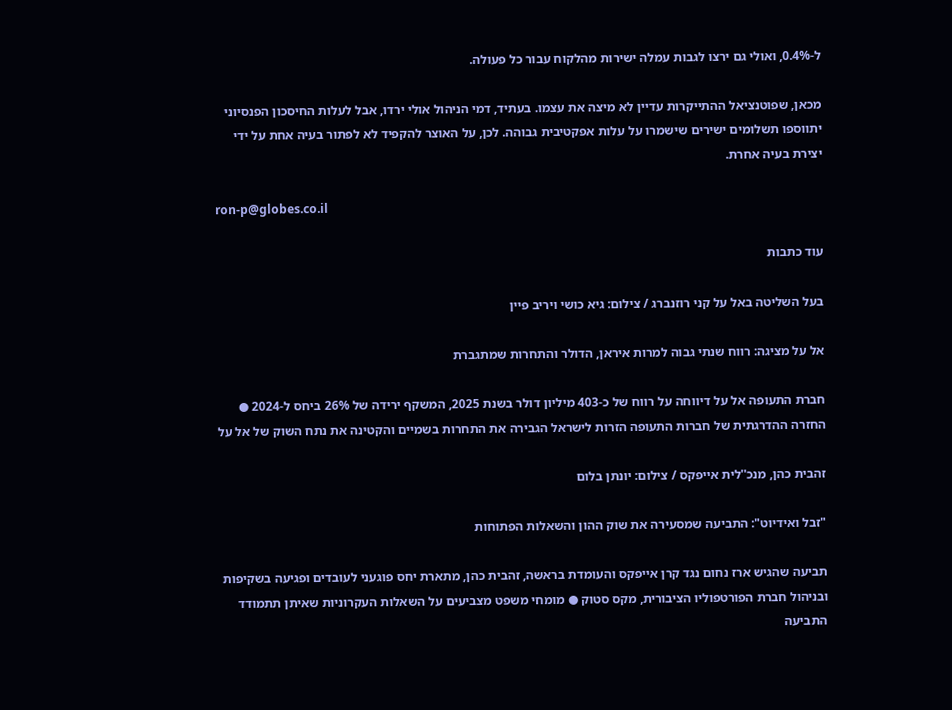ל-0.4%, ואולי גם ירצו לגבות עמלה ישירות מהלקוח עבור כל פעולה.

מכאן, שפוטנציאל ההתייקרות עדיין לא מיצה את עצמו. בעתיד, דמי הניהול אולי ירדו, אבל לעלות החיסכון הפנסיוני יתווספו תשלומים ישירים שישמרו על עלות אפקטיבית גבוהה. לכן, על האוצר להקפיד לא לפתור בעיה אחת על ידי יצירת בעיה אחרת.

ron-p@globes.co.il

עוד כתבות

בעל השליטה באל על קני רוזנברג / צילום: גיא כושי ויריב פיין

אל על מציגה: רווח שנתי גבוה למרות איראן, הדולר והתחרות שמתגברת

חברת התעופה אל על דיווחה על רווח של כ-403 מיליון דולר בשנת 2025, המשקף ירידה של 26% ביחס ל-2024 ● החזרה ההדרגתית של חברות התעופה הזרות לישראל הגבירה את התחרות בשמיים והקטינה את נתח השוק של אל על

זהבית כהן, מנכ''לית אייפקס / צילום: יונתן בלום

"זבל ואידיוט": התביעה שמסעירה את שוק ההון והשאלות הפתוחות

תביעה שהגיש ארז נחום נגד קרן אייפקס והעומדת בראשה, זהבית כהן, מתארת יחס פוגעני לעובדים ופגיעה בשקיפות ובניהול חברת הפורטפוליו הציבורית, מקס סטוק ● מומחי משפט מצביעים על השאלות העקרוניות שאיתן תתמודד התביעה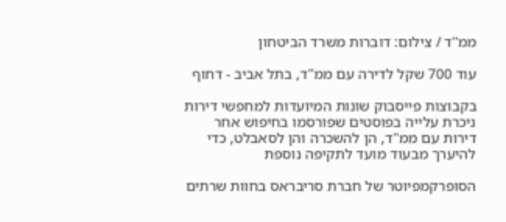ממ''ד / צילום: דוברות משרד הביטחון

עוד 700 שקל לדירה עם ממ"ד, בתל אביב - דחוף

בקבוצות פייסבוק שונות המיועדות למחפשי דירות ניכרת עלייה בפוסטים שפורסמו בחיפוש אחר דירות עם ממ"ד, הן להשכרה והן לסאבלט, כדי להיערך מבעוד מועד לתקיפה נוספת

הסופרקמפיוטר של חברת סריבראס בחוות שרתים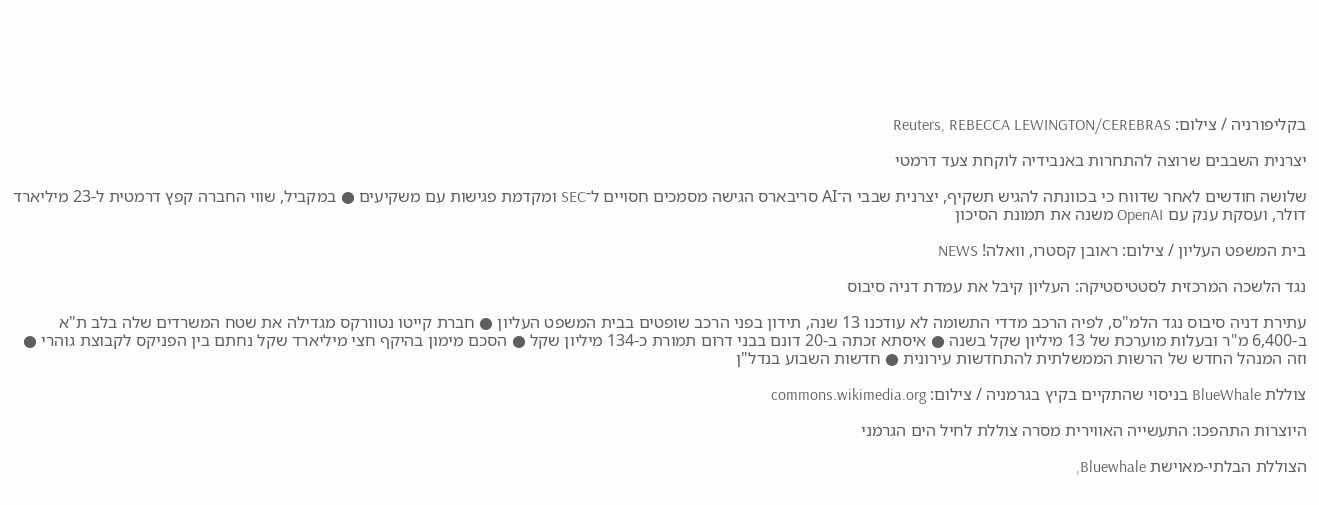בקליפורניה / צילום: Reuters, REBECCA LEWINGTON/CEREBRAS

יצרנית השבבים שרוצה להתחרות באנבידיה לוקחת צעד דרמטי

שלושה חודשים לאחר שדווח כי בכוונתה להגיש תשקיף, יצרנית שבבי ה־AI סריבארס הגישה מסמכים חסויים ל־SEC ומקדמת פגישות עם משקיעים ● במקביל, שווי החברה קפץ דרמטית ל-23 מיליארד דולר, ועסקת ענק עם OpenAI משנה את תמונת הסיכון

בית המשפט העליון / צילום: ראובן קסטרו, וואלה! NEWS

נגד הלשכה המרכזית לסטטיסטיקה: העליון קיבל את עמדת דניה סיבוס

עתירת דניה סיבוס נגד הלמ"ס, לפיה הרכב מדדי התשומה לא עודכנו 13 שנה, תידון בפני הרכב שופטים בבית המשפט העליון ● חברת קייטו נטוורקס מגדילה את שטח המשרדים שלה בלב ת"א ב-6,400 מ"ר ובעלות מוערכת של 13 מיליון שקל בשנה ● איסתא זכתה ב-20 דונם בבני דרום תמורת כ-134 מיליון שקל ● הסכם מימון בהיקף חצי מיליארד שקל נחתם בין הפניקס לקבוצת גוהרי ● וזה המנהל החדש של הרשות הממשלתית להתחדשות עירונית ● חדשות השבוע בנדל"ן

צוללת BlueWhale בניסוי שהתקיים בקיץ בגרמניה / צילום: commons.wikimedia.org

היוצרות התהפכו: התעשייה האווירית מסרה צוללת לחיל הים הגרמני

הצוללת הבלתי-מאוישת Bluewhale,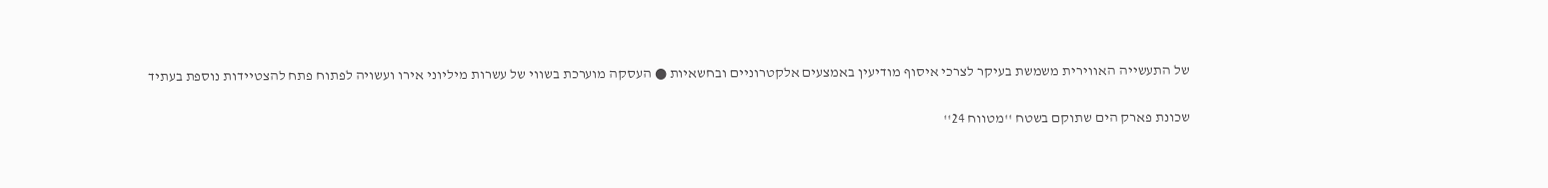של התעשייה האווירית משמשת בעיקר לצרכי איסוף מודיעין באמצעים אלקטרוניים ובחשאיות ● העסקה מוערכת בשווי של עשרות מיליוני אירו ועשויה לפתוח פתח להצטיידות נוספת בעתיד

שכונת פארק הים שתוקם בשטח ''מטווח 24''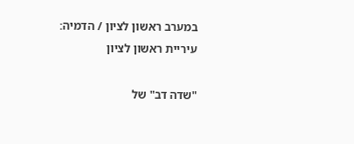במערב ראשון לציון / הדמיה: עיריית ראשון לציון

"שדה דב" של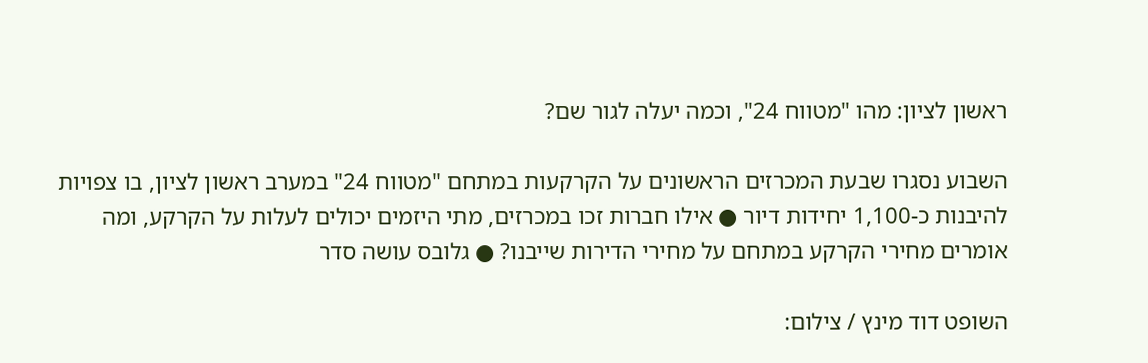ראשון לציון: מהו "מטווח 24", וכמה יעלה לגור שם?

השבוע נסגרו שבעת המכרזים הראשונים על הקרקעות במתחם "מטווח 24" במערב ראשון לציון, בו צפויות להיבנות כ-1,100 יחידות דיור ● אילו חברות זכו במכרזים, מתי היזמים יכולים לעלות על הקרקע, ומה אומרים מחירי הקרקע במתחם על מחירי הדירות שייבנו? ● גלובס עושה סדר

השופט דוד מינץ / צילום: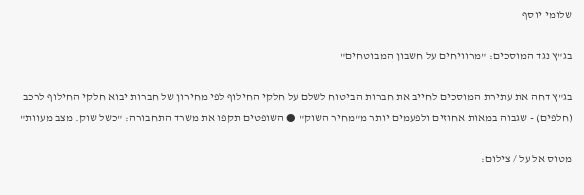שלומי יוסף

בג"ץ נגד המוסכים: "מרוויחים על חשבון המבוטחים"

בג"ץ דחה את עתירת המוסכים לחייב את חברות הביטוח לשלם על חלקי החילוף לפי מחירון של חברות יבוא חלקי החילוף לרכב (חלפים) - שגבוה במאות אחוזים ולפעמים יותר מ"מחיר השוק" ● השופטים תקפו את משרד התחבורה: "כשל שוק. מצב מעוות"

מטוס אל על / צילום: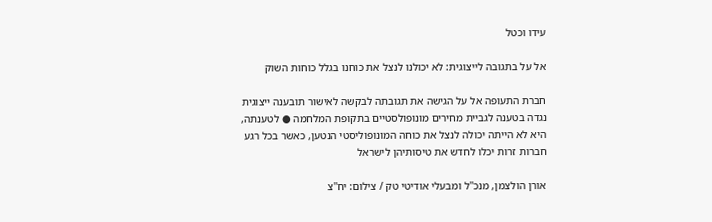עידו וכטל

אל על בתגובה לייצוגית: לא יכולנו לנצל את כוחנו בגלל כוחות השוק

חברת התעופה אל על הגישה את תגובתה לבקשה לאישור תובענה ייצוגית נגדה בטענה לגביית מחירים מונופולסטיים בתקופת המלחמה ● לטענתה, היא לא הייתה יכולה לנצל את כוחה המונופוליסטי הנטען, כאשר בכל רגע חברות זרות יכלו לחדש את טיסותיהן לישראל

אורן הולצמן, מנכ''ל ומבעלי אודיטי טק / צילום: יח''צ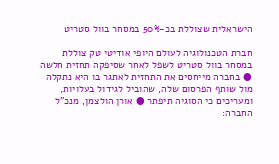הישראלית שצוללת בכ-50% במסחר בוול סטריט

חברת הטכנולוגיה לעולם היופי אודיטי טק צוללת במסחר בוול סטריט לשפל לאחר שסיפקה תחזית חלשה ● בחברה מייחסים את התחזית לאתגר בו היא נתקלה מול שותף הפרסום שלה, שהוביל לגידול בעלויות, ומעריכים כי הסוגיה תיפתר ● אורן הולצמן, מנכ"ל החברה: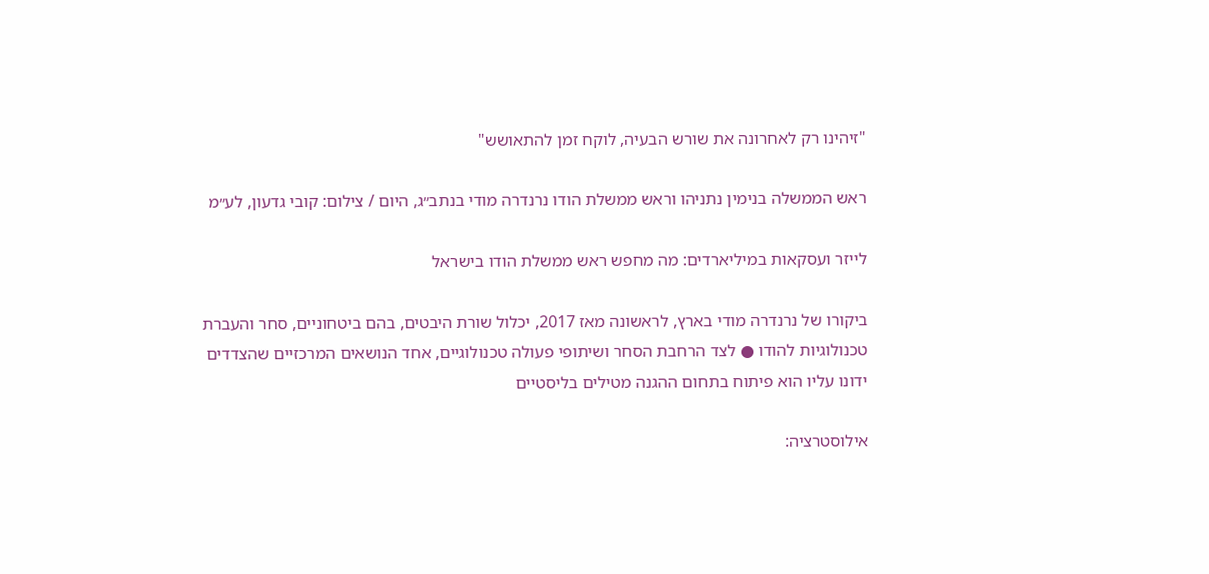"זיהינו רק לאחרונה את שורש הבעיה, לוקח זמן להתאושש"

ראש הממשלה בנימין נתניהו וראש ממשלת הודו נרנדרה מודי בנתב״ג, היום / צילום: קובי גדעון, לע״מ

לייזר ועסקאות במיליארדים: מה מחפש ראש ממשלת הודו בישראל

ביקורו של נרנדרה מודי בארץ, לראשונה מאז 2017, יכלול שורת היבטים, בהם ביטחוניים, סחר והעברת טכנולוגיות להודו ● לצד הרחבת הסחר ושיתופי פעולה טכנולוגיים, אחד הנושאים המרכזיים שהצדדים ידונו עליו הוא פיתוח בתחום ההגנה מטילים בליסטיים

אילוסטרציה: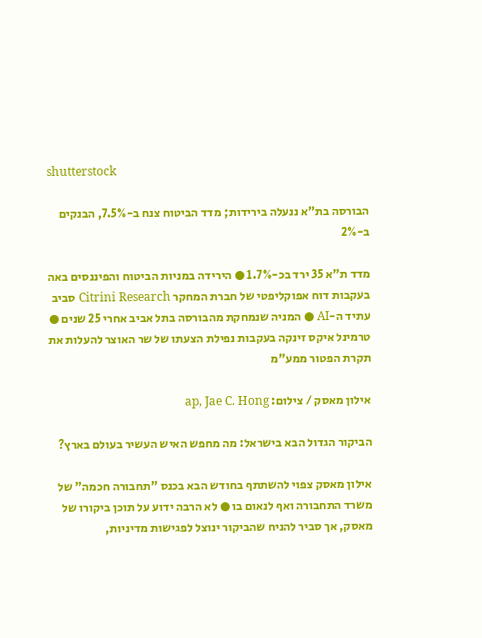shutterstock

הבורסה בת"א ננעלה בירידות; מדד הביטוח צנח ב-7.5%, הבנקים ב-2%

מדד ת"א 35 ירד בכ-1.7% ● הירידה במניות הביטוח והפיננסים באה בעקבות דוח אפוקליפטי של חברת המחקר Citrini Research סביב עתיד ה-AI ● המניה שנמחקת מהבורסה בתל אביב אחרי 25 שנים ● טרמינל איקס זינקה בעקבות נפילת הצעתו של שר האוצר להעלות את תקרת הפטור ממע"מ

אילון מאסק / צילום: ap, Jae C. Hong

הביקור הגדול הבא בישראל: מה מחפש האיש העשיר בעולם בארץ?

אילון מאסק צפוי להשתתף בחודש הבא בכנס "תחבורה חכמה" של משרד התחבורה ואף לנאום בו ● לא הרבה ידוע על תוכן ביקורו של מאסק, אך סביר להניח שהביקור ינוצל לפגישות מדיניות,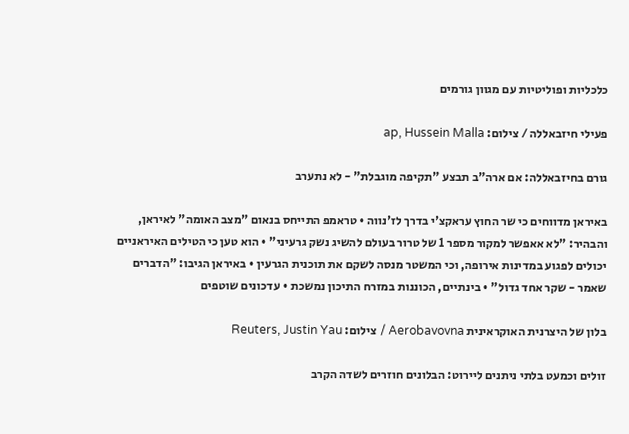כלכליות ופוליטיות עם מגוון גורמים

פעילי חיזבאללה / צילום: ap, Hussein Malla

גורם בחיזבאללה: אם ארה"ב תבצע "תקיפה מוגבלת" - לא נתערב

באיראן מדווחים כי שר החוץ עראקצ'י בדרך לז'נווה • טראמפ התייחס בנאום "מצב האומה" לאיראן, והבהיר: "לא אאפשר למקור מספר 1 של טרור בעולם להשיג נשק גרעיני" • הוא טען כי הטילים האיראניים יכולים לפגוע במדינות אירופה, וכי המשטר מנסה לשקם את תוכנית הגרעין • באיראן הגיבו: "הדברים שאמר - שקר אחד גדול" • בינתיים, הכוננות במזרח התיכון נמשכת • עדכונים שוטפים

בלון של היצרנית האוקראינית Aerobavovna / צילום: Reuters, Justin Yau

זולים וכמעט בלתי ניתנים ליירוט: הבלונים חוזרים לשדה הקרב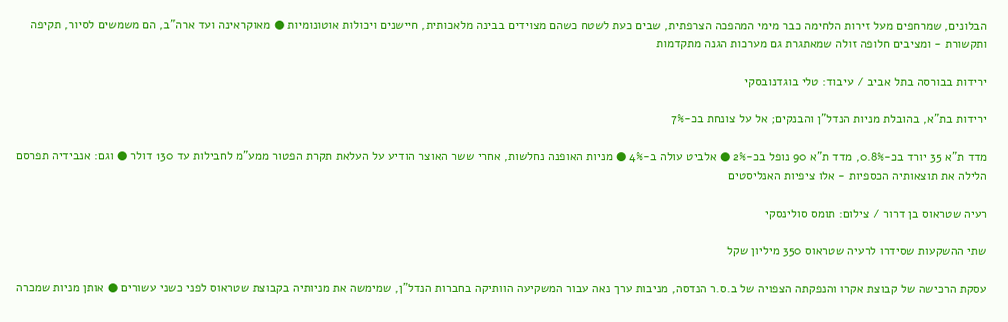הבלונים, שמרחפים מעל זירות הלחימה כבר מימי המהפכה הצרפתית, שבים כעת לשטח כשהם מצוידים בבינה מלאכותית, חיישנים ויכולות אוטונומיות ● מאוקראינה ועד ארה"ב, הם משמשים לסיור, תקיפה ותקשורת - ומציבים חלופה זולה שמאתגרת גם מערכות הגנה מתקדמות

ירידות בבורסה בתל אביב / עיבוד: טלי בוגדנובסקי

ירידות בת"א, בהובלת מניות הנדל"ן והבנקים; אל על צונחת בכ-7%

מדד ת"א 35 יורד בכ-0.8%, מדד ת"א 90 נופל בכ-2% ● אלביט עולה ב-4% ● מניות האופנה נחלשות, אחרי ששר האוצר הודיע על העלאת תקרת הפטור ממע"מ לחבילות עד 130 דולר ● וגם: אנבידיה תפרסם הלילה את תוצאותיה הכספיות - אלו ציפיות האנליסטים

רעיה שטראוס בן דרור / צילום: תומס סולינסקי

שתי ההשקעות שסידרו לרעיה שטראוס 350 מיליון שקל

עסקת הרכישה של קבוצת אקרו והנפקתה הצפויה של ב.ס.ר הנדסה, מניבות ערך נאה עבור המשקיעה הוותיקה בחברות הנדל"ן, שמימשה את מניותיה בקבוצת שטראוס לפני כשני עשורים ● אותן מניות שמכרה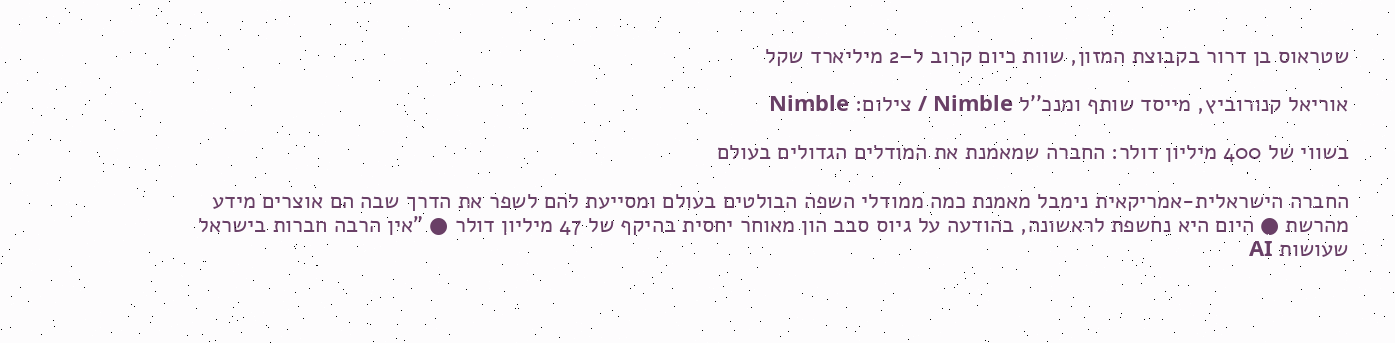שטראוס בן דרור בקבוצת המזון, שוות כיום קרוב ל–2 מיליארד שקל

אוריאל קנורוביץ, מייסד שותף ומנכ''ל Nimble / צילום: Nimble

בשווי של 400 מיליון דולר: החברה שמאמנת את המודלים הגדולים בעולם

החברה הישראלית-אמריקאית נימבל מאמנת כמה ממודלי השפה הבולטים בעולם ומסייעת להם לשפר את הדרך שבה הם אוצרים מידע מהרשת ● היום היא נחשפת לראשונה, בהודעה על גיוס סבב הון מאוחר יחסית בהיקף של 47 מיליון דולר ● "אין הרבה חברות בישראל שעושות AI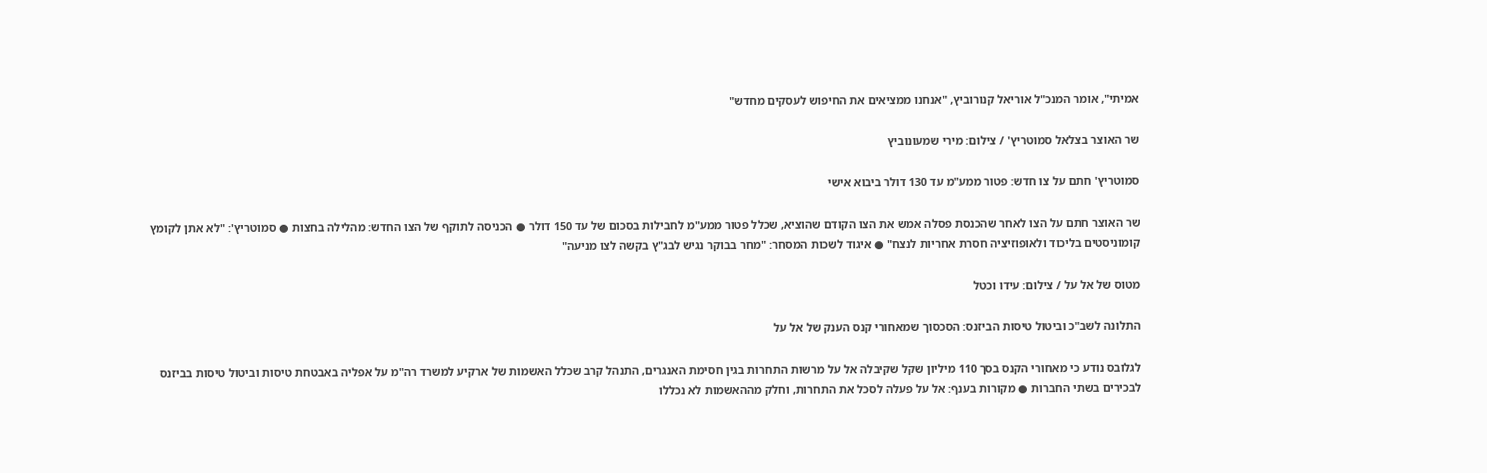אמיתי", אומר המנכ"ל אוריאל קנורוביץ, "אנחנו ממציאים את החיפוש לעסקים מחדש"

שר האוצר בצלאל סמוטריץ' / צילום: מירי שמעונוביץ

סמוטריץ' חתם על צו חדש: פטור ממע"מ עד 130 דולר ביבוא אישי

שר האוצר חתם על הצו לאחר שהכנסת פסלה אמש את הצו הקודם שהוציא, שכלל פטור ממע"מ לחבילות בסכום של עד 150 דולר ● הכניסה לתוקף של הצו החדש: מהלילה בחצות ● סמוטריץ': "לא אתן לקומץ קומוניסטים בליכוד ולאופוזיציה חסרת אחריות לנצח" ● איגוד לשכות המסחר: "מחר בבוקר נגיש לבג"ץ בקשה לצו מניעה"

מטוס של אל על / צילום: עידו וכטל

התלונה לשב"כ וביטול טיסות הביזנס: הסכסוך שמאחורי קנס הענק של אל על

לגלובס נודע כי מאחורי הקנס בסך 110 מיליון שקל שקיבלה אל על מרשות התחרות בגין חסימת האנגרים, התנהל קרב שכלל האשמות של ארקיע למשרד רה"מ על אפליה באבטחת טיסות וביטול טיסות בביזנס לבכירים בשתי החברות ● מקורות בענף: אל על פעלה לסכל את התחרות, וחלק מההאשמות לא נכללו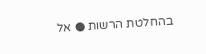בהחלטת הרשות ● אל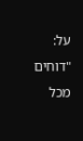על: "דוחים מכל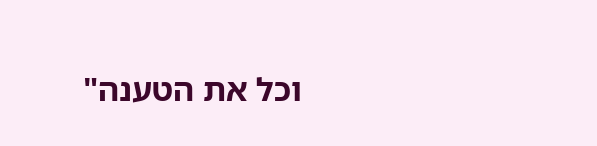וכל את הטענה"